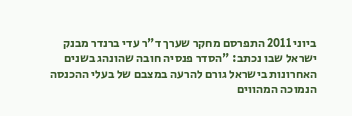ביוני 2011 התפרסם מחקר שערך ד"ר עדי ברנדר מבנק ישראל שבו נכתב: "הסדר פנסיה חובה שהונהג בשנים האחרונות בישראל גורם להרעה במצבם של בעלי ההכנסה הנמוכה המהווים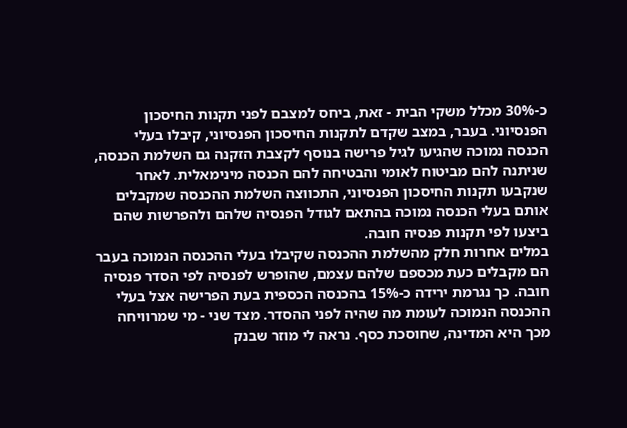כ-30% מכלל משקי הבית - זאת, ביחס למצבם לפני תקנות החיסכון הפנסיוני. בעבר, במצב שקדם לתקנות החיסכון הפנסיוני, קיבלו בעלי הכנסה נמוכה שהגיעו לגיל פרישה בנוסף לקצבת הזקנה גם השלמת הכנסה, שניתנה להם מביטוח לאומי והבטיחה להם הכנסה מינימאלית. לאחר שנקבעו תקנות החיסכון הפנסיוני, התכווצה השלמת ההכנסה שמקבלים אותם בעלי הכנסה נמוכה בהתאם לגודל הפנסיה שלהם ולהפרשות שהם ביצעו לפי תקנות פנסיה חובה.
במלים אחרות חלק מהשלמת ההכנסה שקיבלו בעלי ההכנסה הנמוכה בעבר הם מקבלים כעת מכספם שלהם עצמם, שהופרש לפנסיה לפי הסדר פנסיה חובה. כך נגרמת ירידה כ-15% בהכנסה הכספית בעת הפרישה אצל בעלי ההכנסה הנמוכה לעומת מה שהיה לפני ההסדר. מצד שני - מי שמרוויחה מכך היא המדינה, שחוסכת כסף. נראה לי מוזר שבנק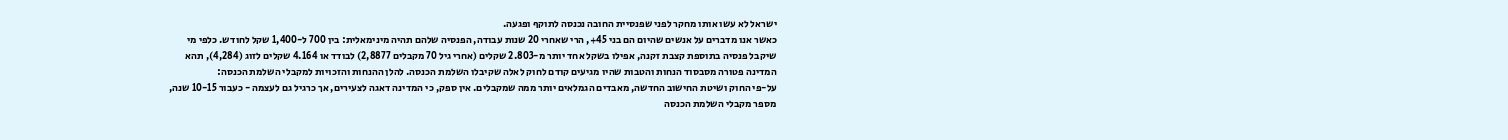ישראל לא עשו אותו מחקר לפני שפנסיית החובה נכנסה לתוקף ופגעה.
כאשר אנו מדברים על אנשים שהיום הם בני 45+, הרי שאחרי 20 שנות עבודה, הפנסיה שלהם תהיה מינימאלית: בין 700 ל-1,400 שקל לחודש. כלפי מי שיקבל פנסיה בתוספת קצבת זקנה, אפילו בשקל אחד יותר מ-2.803 שקלים (אחרי גיל 70 מקבלים 2,8877) לבודד או 4.164 שקלים לזוג (4,284), תהא המדינה פטורה מסבסוד הנחות והטבות שהיו מגיעים קודם לחוק לאלה שקיבלו השלמת הכנסה. להלן ההנחות והזכויות למקבלי השלמת הכנסה:
על-פי החוק ושיטת החישוב החדשה, מאבדים הגמלאים יותר ממה שמקבלים. אין ספק, כי המדינה דאגה לצעירים, אך כרגיל גם לעצמה - כעבור 10-15 שנה, מספר מקבלי השלמת הכנסה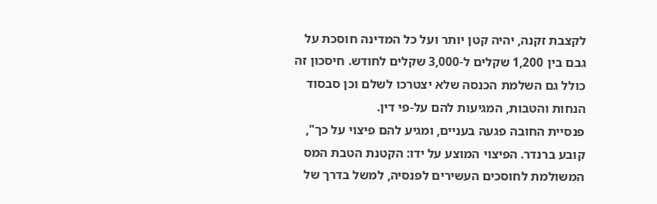לקצבת זקנה, יהיה קטן יותר ועל כל המדינה חוסכת על גבם בין 1,200 שקלים ל-3,000 שקלים לחודש. חיסכון זה כולל גם השלמת הכנסה שלא יצטרכו לשלם וכן סבסוד הנחות והטבות, המגיעות להם על-פי דין.
פנסיית החובה פגעה בעניים, ומגיע להם פיצוי על כך", קובע ברנדר. הפיצוי המוצע על ידו: הקטנת הטבת המס המשולמת לחוסכים העשירים לפנסיה, למשל בדרך של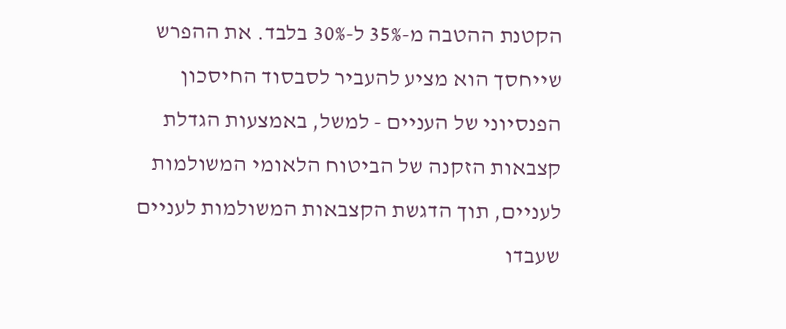הקטנת ההטבה מ-35% ל-30% בלבד. את ההפרש שייחסך הוא מציע להעביר לסבסוד החיסכון הפנסיוני של העניים - למשל, באמצעות הגדלת קצבאות הזקנה של הביטוח הלאומי המשולמות לעניים, תוך הדגשת הקצבאות המשולמות לעניים שעבדו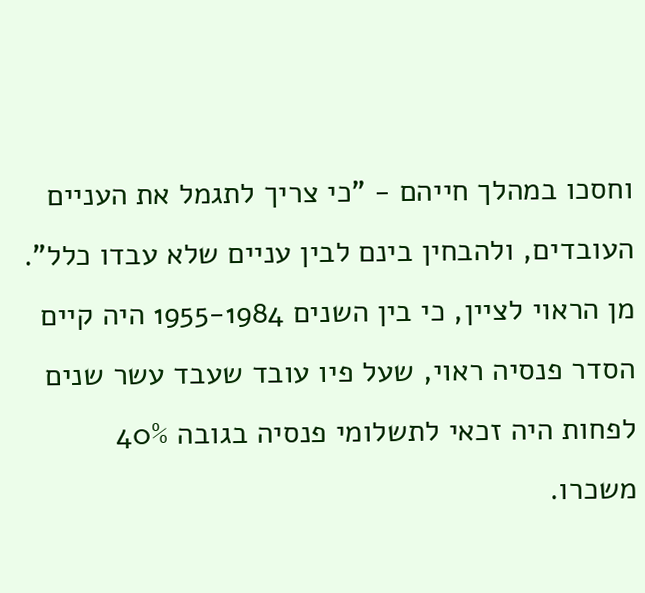וחסכו במהלך חייהם - "כי צריך לתגמל את העניים העובדים, ולהבחין בינם לבין עניים שלא עבדו כלל".
מן הראוי לציין, כי בין השנים 1955-1984 היה קיים הסדר פנסיה ראוי, שעל פיו עובד שעבד עשר שנים לפחות היה זכאי לתשלומי פנסיה בגובה 40% משכרו.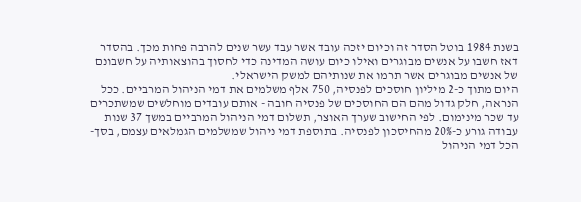בשנת 1984 בוטל הסדר זה וכיום יזכה עובד אשר עבד עשר שנים להרבה פחות מכך. בהסדר דאז חשבו על אנשים מבוגרים ואילו כיום עושה המדינה כדי לחסוך בהוצאותיה על חשבונם של אנשים מבוגרים אשר תרמו את שנותיהם למשק הישראלי.
היום מתוך כ-2 מיליון חוסכים לפנסיה, 750 אלף משלמים את דמי הניהול המרביים. ככל הנראה, חלק גדול מהם הם החוסכים של פנסיה חובה - אותם עובדים מוחלשים שמשתכרים עד שכר מינימום. לפי החישוב שערך האוצר, תשלום דמי הניהול המרביים במשך 37 שנות עבודה גורע כ-20% מהחיסכון לפנסיה. בתוספת דמי ניהול שמשלמים הגמלאים עצמם, בסך-הכל דמי הניהול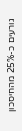גורעים כ-25% מהחיסכון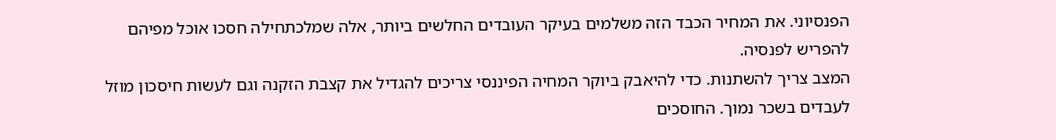הפנסיוני. את המחיר הכבד הזה משלמים בעיקר העובדים החלשים ביותר, אלה שמלכתחילה חסכו אוכל מפיהם להפריש לפנסיה.
המצב צריך להשתנות. כדי להיאבק ביוקר המחיה הפיננסי צריכים להגדיל את קצבת הזקנה וגם לעשות חיסכון מוזל לעבדים בשכר נמוך. החוסכים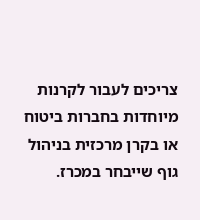צריכים לעבור לקרנות מיוחדות בחברות ביטוח או בקרן מרכזית בניהול גוף שייבחר במכרז.